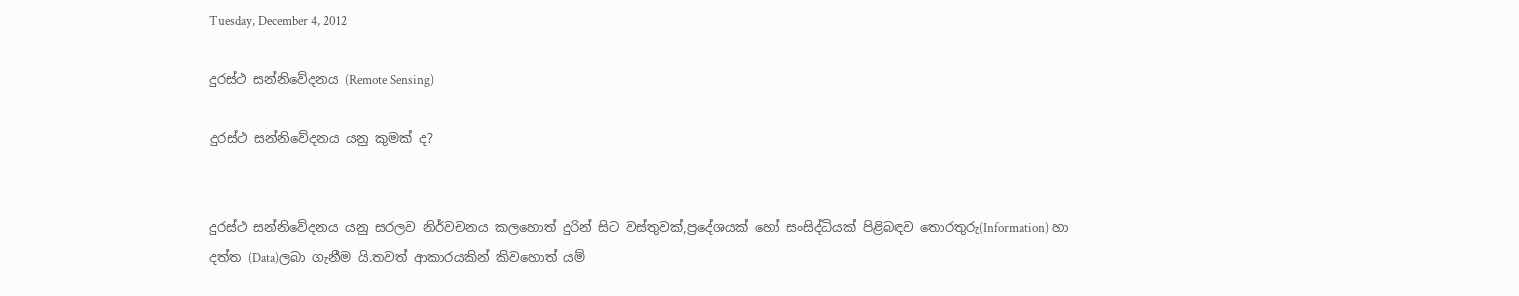Tuesday, December 4, 2012

දුරස්ථ සන්නිවේදනය (Remote Sensing)

දුරස්ථ සන්නිවේදනය යනු කුමක් ද?


දුරස්ථ සන්නිවේදනය යනු සරලව නිර්වචනය කලහොත් දුරින් සිට වස්තුවක්,ප්‍රදේශයක් හෝ සංසිද්ධියක් පිළිබඳව තොරතුරු(Information) හා දත්ත (Data)ලබා ගැනීම යි.තවත් ආකාරයකින් කිවහොත් යම්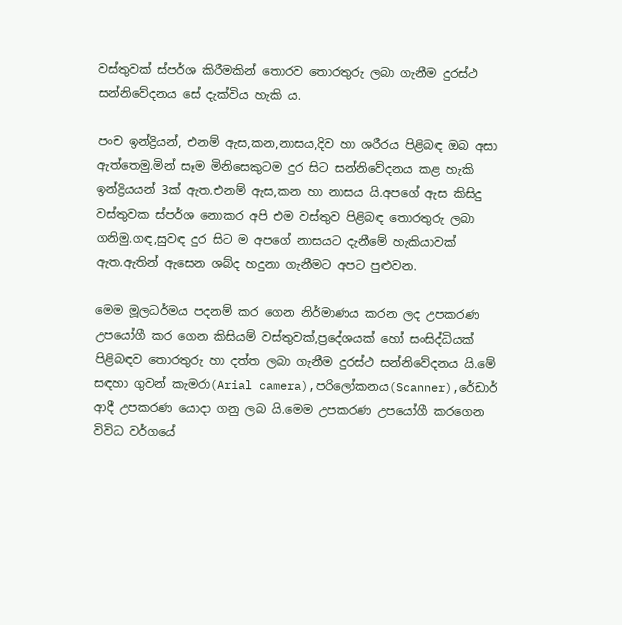වස්තුවක් ස්පර්ශ කිරීමකින් තොරව තොරතුරු ලබා ගැනීම දුරස්ථ සන්නිවේදනය සේ දැක්විය හැකි ය.

පංච ඉන්ද්‍රියන්, එනම් ඇස,කන,නාසය,දිව හා ශරීරය පිළිබඳ ඔබ අසා ඇත්තෙමු.මින් සෑම මිනිසෙකුටම දුර සිට සන්නිවේදනය කළ හැකි ඉන්ද්‍රියයන් 3ක් ඇත.එනම් ඇස,කන හා නාසය යි.අපගේ ඇස කිසිදු වස්තුවක ස්පර්ශ නොකර අපි එම වස්තුව පිළිබඳ තොරතුරු ලබා ගනිමු.ගඳ,සුවඳ දුර සිට ම අපගේ නාසයට දැනීමේ හැකියාවක් ඇත.ඇතින් ඇසෙන ශබ්ද හදුනා ගැනීමට අපට පුළුවන.

මෙම මූලධර්මය පදනම් කර ගෙන නිර්මාණය කරන ලද උපකරණ උපයෝගී කර ගෙන කිසියම් වස්තුවක්,ප්‍රදේශයක් හෝ සංසිද්ධියක් පිළිබඳව තොරතුරු හා දත්ත ලබා ගැනීම දුරස්ථ සන්නිවේදනය යි.මේ සඳහා ගුවන් කැමරා(Arial camera),පරිලෝකනය(Scanner),රේඩාර් ආදී උපකරණ යොදා ගනු ලබ යි.මෙම උපකරණ උපයෝගී කරගෙන විවිධ වර්ගයේ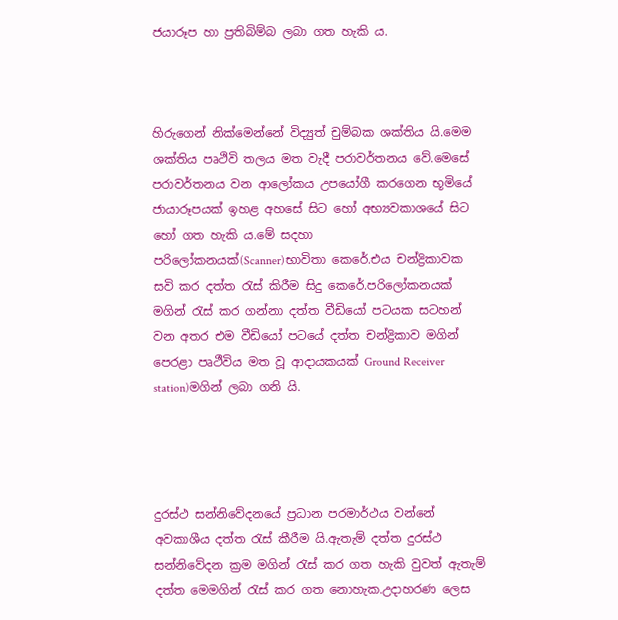ජයාරූප හා ප්‍රතිබිම්බ ලබා ගත හැකි ය.



හිරුගෙන් නික්මෙන්නේ විද්‍යුත් චුම්බක ශක්තිය යි.මෙම ශක්තිය පෘථිවි තලය මත වැදී පරාවර්තනය වේ.මෙසේ පරාවර්තනය වන ආලෝකය උපයෝගී කරගෙන භූමියේ ජායාරූපයක් ඉහළ අහසේ සිට හෝ අභ්‍යවකාශයේ සිට හෝ ගත හැකි ය.මේ සදහා පරිලෝකනයක්(Scanner)භාවිතා කෙරේ.එය චන්ද්‍රිකාවක සවි කර දත්ත රැස් කිරීම සිදු කෙරේ.පරිලෝකනයක් මගින් රැස් කර ගන්නා දත්ත වීඩියෝ පටයක සටහන් වන අතර එම වීඩියෝ පටයේ දත්ත චන්ද්‍රිකාව මගින් පෙරළා පෘථීවිය මත වූ ආදායකයක් Ground Receiver station)මගින් ලබා ගනි යි.




දුරස්ථ සන්නිවේදනයේ ප්‍රධාන පරමාර්ථය වන්නේ අවකාශීය දත්ත රැස් කීරීම යි.ඇතැම් දත්ත දුරස්ථ සන්නිවේදන ක්‍රම මගින් රැස් කර ගත හැකි වුවත් ඇතැම් දත්ත මෙමගින් රැස් කර ගත නොහැක.උදාහරණ ලෙස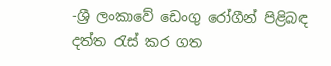-ශ්‍රී ලංකාවේ ඩෙංගු රෝගීන් පිළිබඳ දත්ත රැස් කර ගත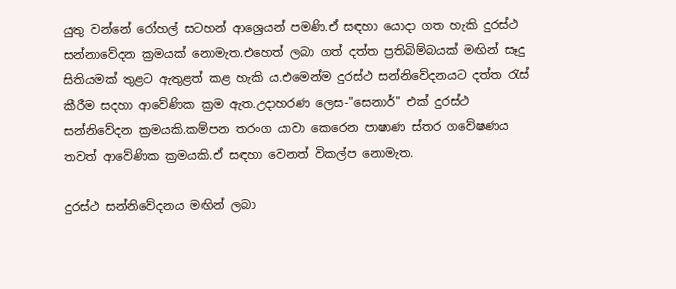යුතු වන්නේ රෝහල් සටහන් ආශ්‍රෙයන් පමණි.ඒ සඳහා යොදා ගත හැකි දුරස්ථ සන්නාවේදන ක්‍රමයක් නොමැත.එහෙත් ලබා ගත් දත්ත ප්‍රතිබිම්බයක් මඟින් සෑදු සිතියමක් තුළට ඇතුළත් කළ හැකි ය.එමෙන්ම දුරස්ථ සන්නිවේදනයට දත්ත රැස් කීරීම සදහා ආවේණික ක්‍රම ඇත.උදාහරණ ලෙස-"සෙනාර්" එක් දුරස්ථ සන්නිවේදන ක්‍රමයකි.කම්පන තරංග යාවා කෙරෙන පාෂාණ ස්තර ගවේෂණය තවත් ආවේණික ක්‍රමයකි.ඒ සඳහා වෙනත් විකල්ප නොමැත.

දුරස්ථ සන්නිවේදනය මඟින් ලබා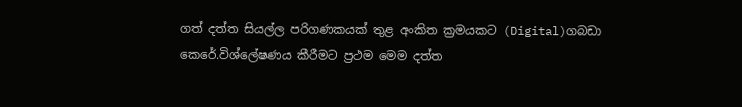ගත් දත්ත සියල්ල පරිගණකයක් තුළ අංකිත ක්‍රමයකට (Digital)ගබඩා කෙරේ.විශ්ලේෂණය කීරීමට ප්‍රථම මෙම දත්ත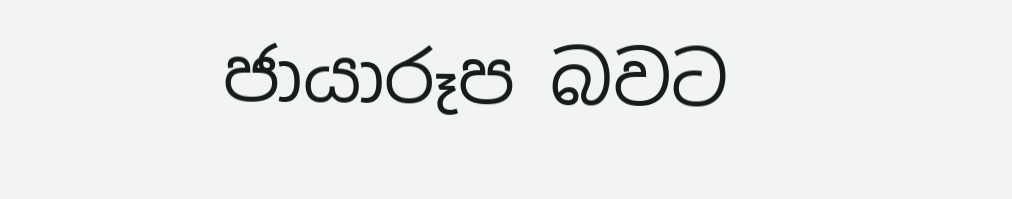ජායාරූප බවට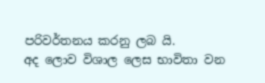පරිවර්තනය කරනු ලබ යි.
අද ලොව විශාල ලෙස භාවිතා වන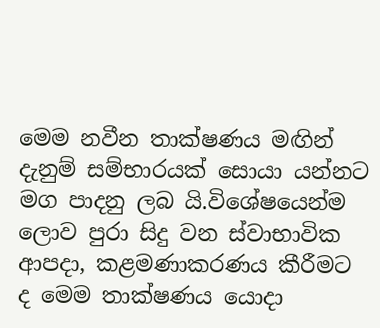මෙම නවීන තාක්ෂණය මඟින් දැනුම් සම්භාරයක් සොයා යන්නට මග පාදනු ලබ යි.විශේෂයෙන්ම ලොව පුරා සිදු වන ස්වාභාවික ආපදා, කළමණාකරණය කීරීමට ද මෙම තාක්ෂණය යොදා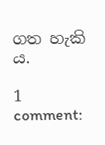ගත හැකි ය.

1 comment: